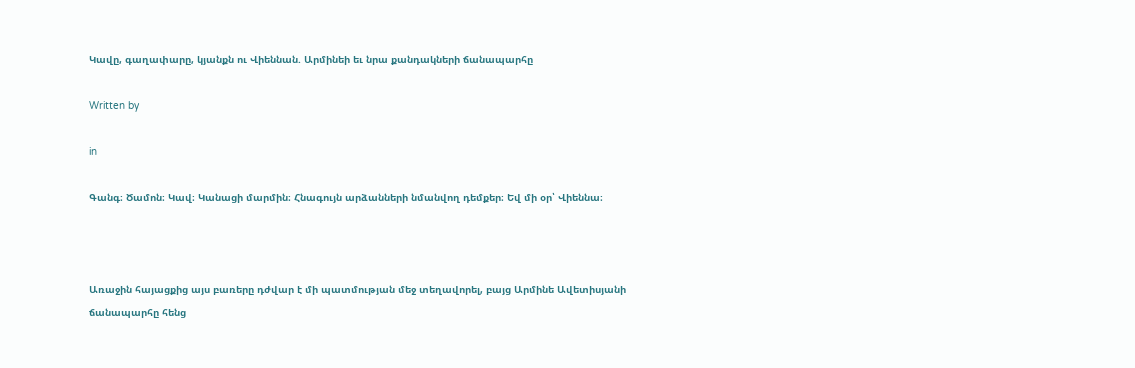Կավը, գաղափարը, կյանքն ու Վիեննան. Արմինեի եւ նրա քանդակների ճանապարհը

Written by

in

Գանգ։ Ծամոն։ Կավ։ Կանացի մարմին։ Հնագույն արձանների նմանվող դեմքեր։ Եվ մի օր՝ Վիեննա։



Առաջին հայացքից այս բառերը դժվար է մի պատմության մեջ տեղավորել, բայց Արմինե Ավետիսյանի ճանապարհը հենց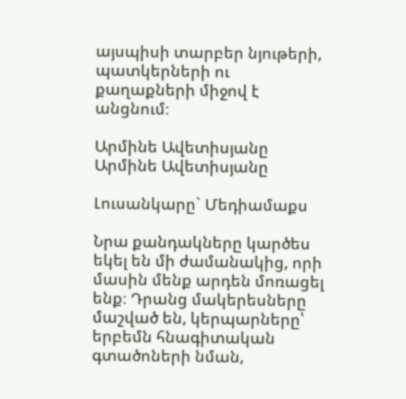այսպիսի տարբեր նյութերի, պատկերների ու քաղաքների միջով է անցնում։

Արմինե Ավետիսյանը Արմինե Ավետիսյանը

Լուսանկարը` Մեդիամաքս

Նրա քանդակները կարծես եկել են մի ժամանակից, որի մասին մենք արդեն մոռացել ենք։ Դրանց մակերեսները մաշված են, կերպարները՝ երբեմն հնագիտական գտածոների նման,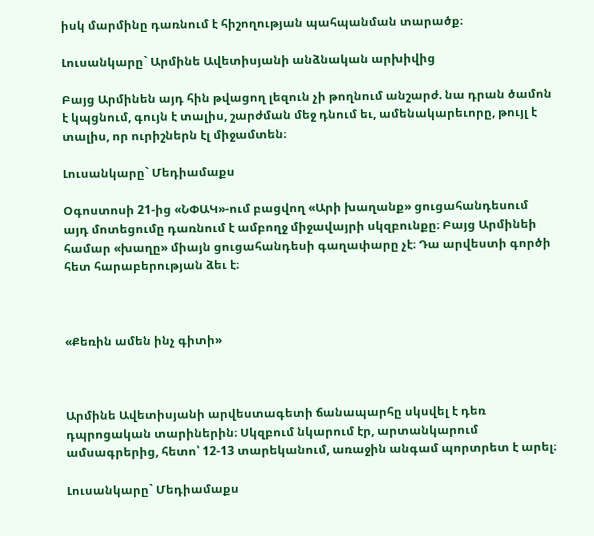իսկ մարմինը դառնում է հիշողության պահպանման տարածք։

Լուսանկարը` Արմինե Ավետիսյանի անձնական արխիվից

Բայց Արմինեն այդ հին թվացող լեզուն չի թողնում անշարժ. նա դրան ծամոն է կպցնում, գույն է տալիս, շարժման մեջ դնում եւ, ամենակարեւորը, թույլ է տալիս, որ ուրիշներն էլ միջամտեն։

Լուսանկարը` Մեդիամաքս

Օգոստոսի 21-ից «ՆՓԱԿ»-ում բացվող «Արի խաղանք» ցուցահանդեսում այդ մոտեցումը դառնում է ամբողջ միջավայրի սկզբունքը։ Բայց Արմինեի համար «խաղը» միայն ցուցահանդեսի գաղափարը չէ։ Դա արվեստի գործի հետ հարաբերության ձեւ է։



«Քեռին ամեն ինչ գիտի»



Արմինե Ավետիսյանի արվեստագետի ճանապարհը սկսվել է դեռ դպրոցական տարիներին։ Սկզբում նկարում էր, արտանկարում ամսագրերից, հետո՝ 12-13 տարեկանում, առաջին անգամ պորտրետ է արել։

Լուսանկարը` Մեդիամաքս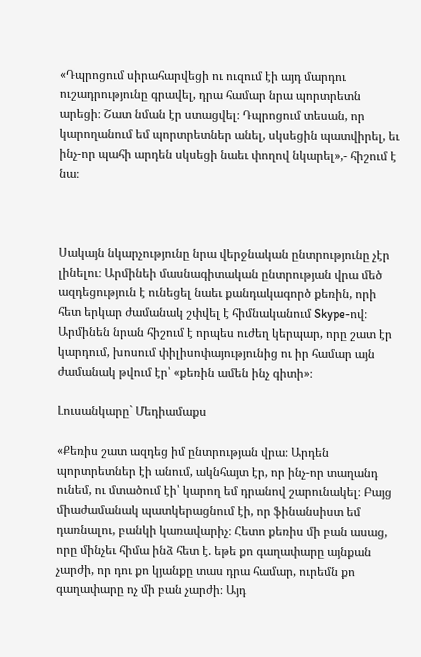«Դպրոցում սիրահարվեցի ու ուզում էի այդ մարդու ուշադրությունը գրավել, դրա համար նրա պորտրետն արեցի։ Շատ նման էր ստացվել։ Դպրոցում տեսան, որ կարողանում եմ պորտրետներ անել, սկսեցին պատվիրել, եւ ինչ-որ պահի արդեն սկսեցի նաեւ փողով նկարել»,- հիշում է նա։



Սակայն նկարչությունը նրա վերջնական ընտրությունը չէր լինելու։ Արմինեի մասնագիտական ընտրության վրա մեծ ազդեցություն է ունեցել նաեւ քանդակագործ քեռին, որի հետ երկար ժամանակ շփվել է հիմնականում Skype-ով։ Արմինեն նրան հիշում է որպես ուժեղ կերպար, որը շատ էր կարդում, խոսում փիլիսոփայությունից ու իր համար այն ժամանակ թվում էր՝ «քեռին ամեն ինչ գիտի»։

Լուսանկարը` Մեդիամաքս

«Քեռիս շատ ազդեց իմ ընտրության վրա։ Արդեն պորտրետներ էի անում, ակնհայտ էր, որ ինչ-որ տաղանդ ունեմ, ու մտածում էի՝ կարող եմ դրանով շարունակել։ Բայց միաժամանակ պատկերացնում էի, որ ֆինանսիստ եմ դառնալու, բանկի կառավարիչ։ Հետո քեռիս մի բան ասաց, որը մինչեւ հիմա ինձ հետ է. եթե քո գաղափարը այնքան չարժի, որ դու քո կյանքը տաս դրա համար, ուրեմն քո գաղափարը ոչ մի բան չարժի։ Այդ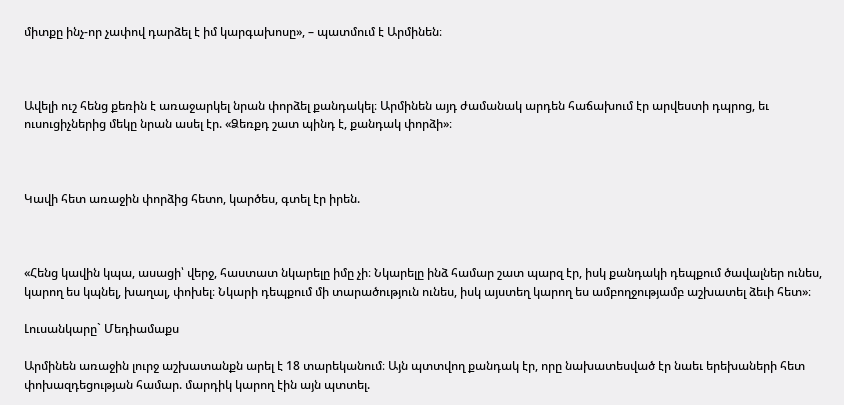միտքը ինչ-որ չափով դարձել է իմ կարգախոսը», – պատմում է Արմինեն։



Ավելի ուշ հենց քեռին է առաջարկել նրան փորձել քանդակել։ Արմինեն այդ ժամանակ արդեն հաճախում էր արվեստի դպրոց, եւ ուսուցիչներից մեկը նրան ասել էր. «Ձեռքդ շատ պինդ է, քանդակ փորձի»։



Կավի հետ առաջին փորձից հետո, կարծես, գտել էր իրեն.



«Հենց կավին կպա, ասացի՝ վերջ, հաստատ նկարելը իմը չի։ Նկարելը ինձ համար շատ պարզ էր, իսկ քանդակի դեպքում ծավալներ ունես, կարող ես կպնել, խաղալ, փոխել։ Նկարի դեպքում մի տարածություն ունես, իսկ այստեղ կարող ես ամբողջությամբ աշխատել ձեւի հետ»։

Լուսանկարը` Մեդիամաքս

Արմինեն առաջին լուրջ աշխատանքն արել է 18 տարեկանում։ Այն պտտվող քանդակ էր, որը նախատեսված էր նաեւ երեխաների հետ փոխազդեցության համար. մարդիկ կարող էին այն պտտել.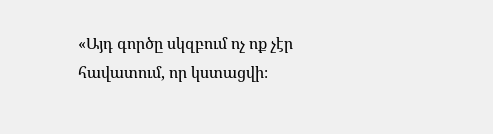«Այդ գործը սկզբում ոչ ոք չէր հավատում, որ կստացվի։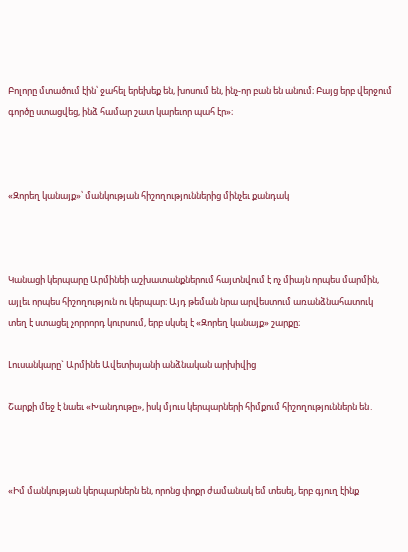Բոլորը մտածում էին՝ ջահել երեխեք են, խոսում են, ինչ-որ բան են անում։ Բայց երբ վերջում գործը ստացվեց, ինձ համար շատ կարեւոր պահ էր»։



«Զորեղ կանայք»՝ մանկության հիշողություններից մինչեւ քանդակ



Կանացի կերպարը Արմինեի աշխատանքներում հայտնվում է ոչ միայն որպես մարմին, այլեւ որպես հիշողություն ու կերպար։ Այդ թեման նրա արվեստում առանձնահատուկ տեղ է ստացել չորրորդ կուրսում, երբ սկսել է «Զորեղ կանայք» շարքը։

Լուսանկարը` Արմինե Ավետիսյանի անձնական արխիվից

Շարքի մեջ է նաեւ «Խանդութը», իսկ մյուս կերպարների հիմքում հիշողություններն են․



«Իմ մանկության կերպարներն են, որոնց փոքր ժամանակ եմ տեսել, երբ գյուղ էինք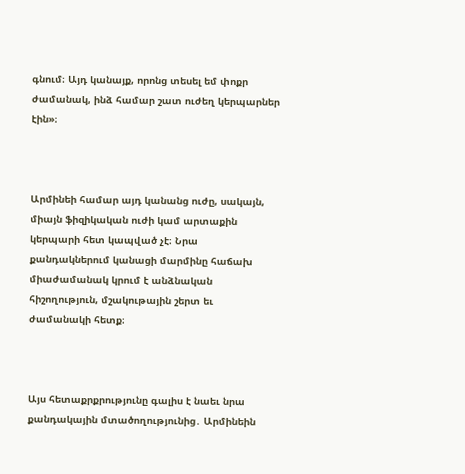գնում։ Այդ կանայք, որոնց տեսել եմ փոքր ժամանակ, ինձ համար շատ ուժեղ կերպարներ էին»։



Արմինեի համար այդ կանանց ուժը, սակայն, միայն ֆիզիկական ուժի կամ արտաքին կերպարի հետ կապված չէ։ Նրա քանդակներում կանացի մարմինը հաճախ միաժամանակ կրում է անձնական հիշողություն, մշակութային շերտ եւ ժամանակի հետք։



Այս հետաքրքրությունը գալիս է նաեւ նրա քանդակային մտածողությունից․ Արմինեին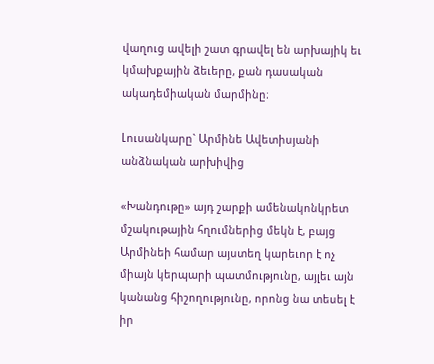վաղուց ավելի շատ գրավել են արխայիկ եւ կմախքային ձեւերը, քան դասական ակադեմիական մարմինը։

Լուսանկարը` Արմինե Ավետիսյանի անձնական արխիվից

«Խանդութը» այդ շարքի ամենակոնկրետ մշակութային հղումներից մեկն է, բայց Արմինեի համար այստեղ կարեւոր է ոչ միայն կերպարի պատմությունը, այլեւ այն կանանց հիշողությունը, որոնց նա տեսել է իր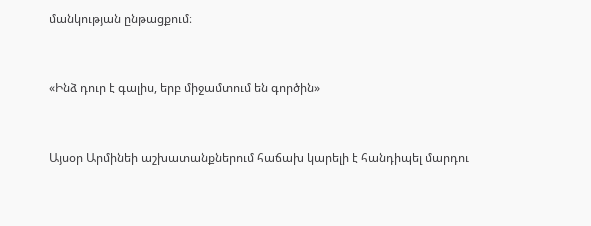մանկության ընթացքում։



«Ինձ դուր է գալիս, երբ միջամտում են գործին»



Այսօր Արմինեի աշխատանքներում հաճախ կարելի է հանդիպել մարդու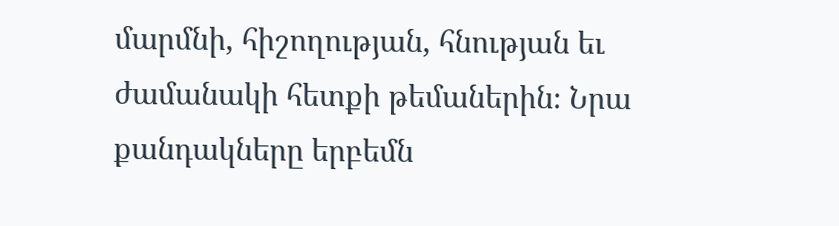մարմնի, հիշողության, հնության եւ ժամանակի հետքի թեմաներին։ Նրա քանդակները երբեմն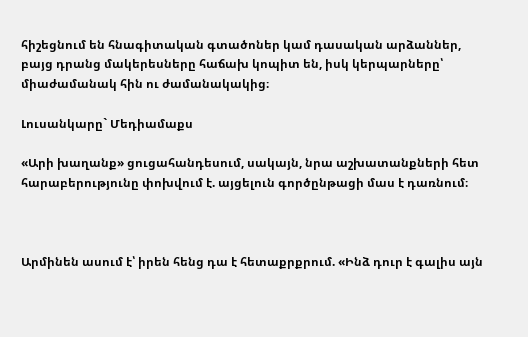հիշեցնում են հնագիտական գտածոներ կամ դասական արձաններ, բայց դրանց մակերեսները հաճախ կոպիտ են, իսկ կերպարները՝ միաժամանակ հին ու ժամանակակից։

Լուսանկարը` Մեդիամաքս

«Արի խաղանք» ցուցահանդեսում, սակայն, նրա աշխատանքների հետ հարաբերությունը փոխվում է. այցելուն գործընթացի մաս է դառնում։



Արմինեն ասում է՝ իրեն հենց դա է հետաքրքրում. «Ինձ դուր է գալիս այն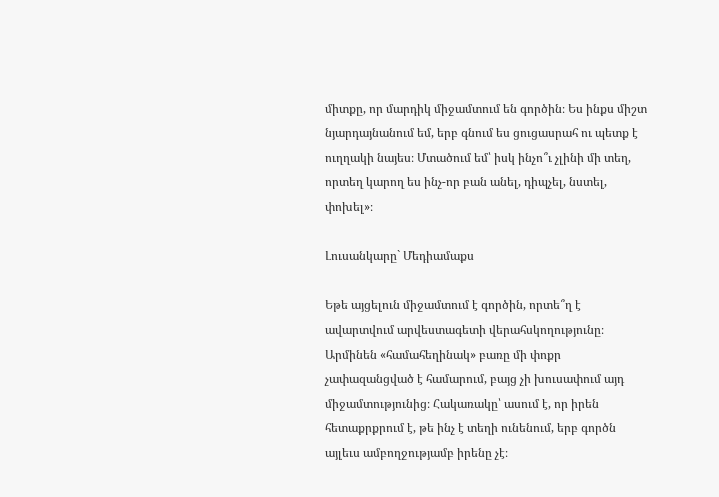միտքը, որ մարդիկ միջամտում են գործին։ Ես ինքս միշտ նյարդայնանում եմ, երբ գնում ես ցուցասրահ ու պետք է ուղղակի նայես։ Մտածում եմ՝ իսկ ինչո՞ւ չլինի մի տեղ, որտեղ կարող ես ինչ-որ բան անել, դիպչել, նստել, փոխել»։

Լուսանկարը` Մեդիամաքս

Եթե այցելուն միջամտում է գործին, որտե՞ղ է ավարտվում արվեստագետի վերահսկողությունը։ Արմինեն «համահեղինակ» բառը մի փոքր չափազանցված է համարում, բայց չի խուսափում այդ միջամտությունից։ Հակառակը՝ ասում է, որ իրեն հետաքրքրում է, թե ինչ է տեղի ունենում, երբ գործն այլեւս ամբողջությամբ իրենը չէ։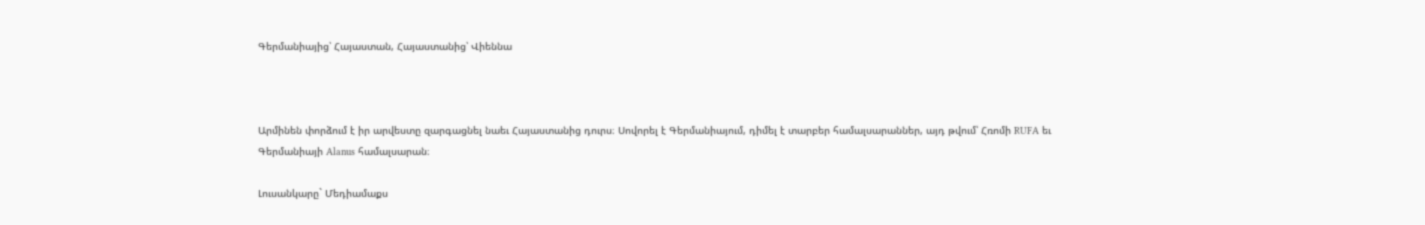Գերմանիայից՝ Հայաստան, Հայաստանից՝ Վիեննա



Արմինեն փորձում է իր արվեստը զարգացնել նաեւ Հայաստանից դուրս։ Սովորել է Գերմանիայում, դիմել է տարբեր համալսարաններ, այդ թվում՝ Հռոմի RUFA եւ Գերմանիայի Alanus համալսարան։

Լուսանկարը` Մեդիամաքս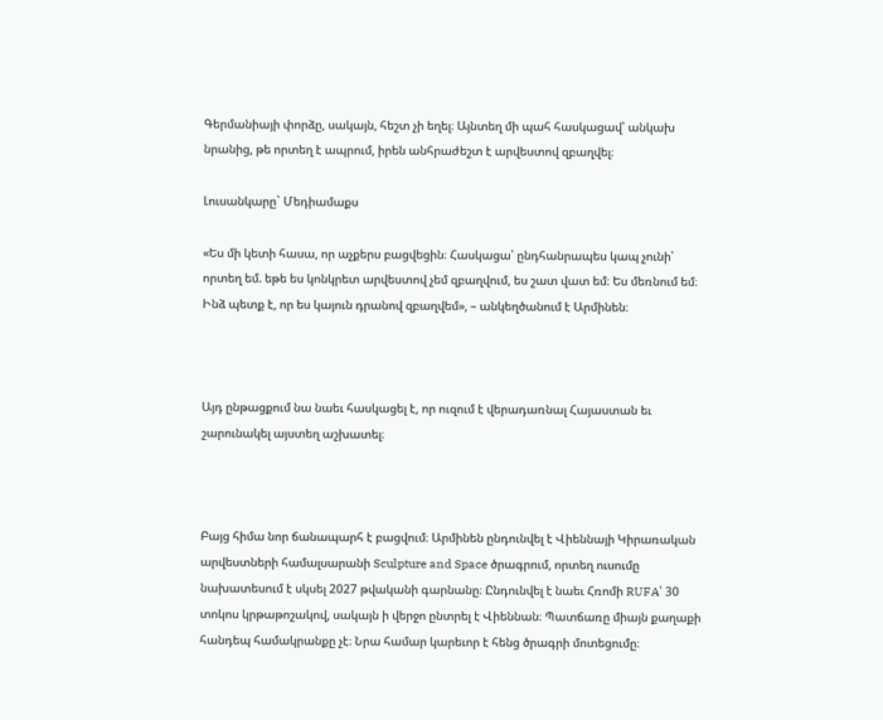Գերմանիայի փորձը, սակայն, հեշտ չի եղել։ Այնտեղ մի պահ հասկացավ՝ անկախ նրանից, թե որտեղ է ապրում, իրեն անհրաժեշտ է արվեստով զբաղվել։

Լուսանկարը` Մեդիամաքս

«Ես մի կետի հասա, որ աչքերս բացվեցին։ Հասկացա՝ ընդհանրապես կապ չունի՝ որտեղ եմ. եթե ես կոնկրետ արվեստով չեմ զբաղվում, ես շատ վատ եմ։ Ես մեռնում եմ։ Ինձ պետք է, որ ես կայուն դրանով զբաղվեմ», – անկեղծանում է Արմինեն։



Այդ ընթացքում նա նաեւ հասկացել է, որ ուզում է վերադառնալ Հայաստան եւ շարունակել այստեղ աշխատել։



Բայց հիմա նոր ճանապարհ է բացվում։ Արմինեն ընդունվել է Վիեննայի Կիրառական արվեստների համալսարանի Sculpture and Space ծրագրում, որտեղ ուսումը նախատեսում է սկսել 2027 թվականի գարնանը։ Ընդունվել է նաեւ Հռոմի RUFA՝ 30 տոկոս կրթաթոշակով, սակայն ի վերջո ընտրել է Վիեննան։ Պատճառը միայն քաղաքի հանդեպ համակրանքը չէ։ Նրա համար կարեւոր է հենց ծրագրի մոտեցումը։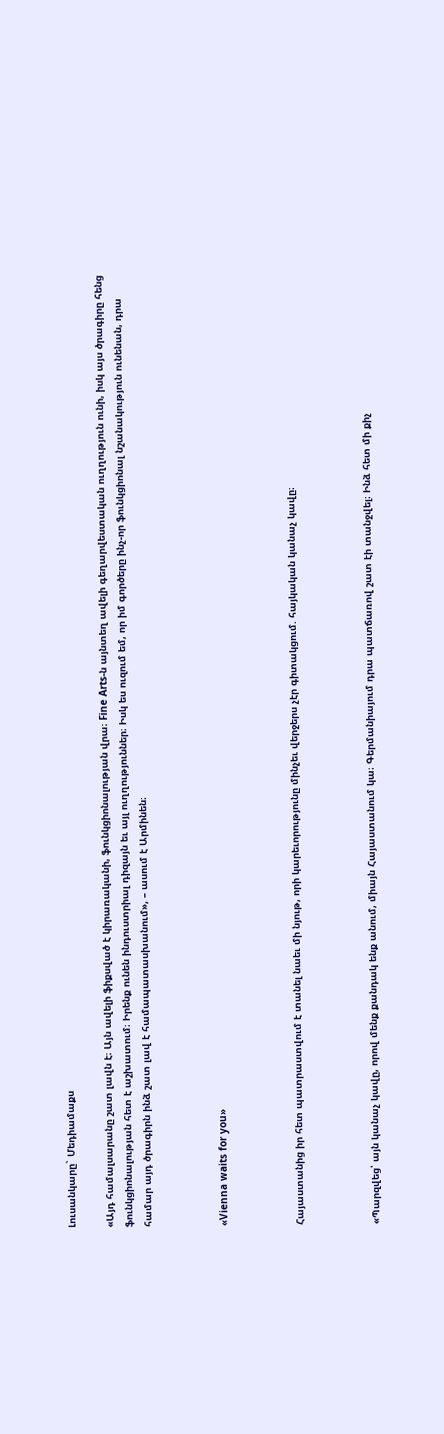Լուսանկարը` Մեդիամաքս

«Այդ համալսարանը շատ լավն է։ Այն ավելի ֆիքսված է կիրառականի, ֆունկցիոնալության վրա։ Fine Arts-ն այնտեղ ավելի գեղարվեստական ուղղություն ունի, իսկ այս ծրագիրը հենց ֆունկցիոնալության հետ է աշխատում։ Իրենք ունեն ինդուստրիալ դիզայն եւ այլ ուղղություններ։ Իսկ ես ուզում եմ, որ իմ գործերը ինչ-որ ֆունկցիոնալ նշանակություն ունենան, դրա համար այդ ծրագիրն ինձ շատ լավ է համապատասխանում», – ասում է Արմինեն։



«Vienna waits for you»



Հայաստանից իր հետ պատրաստվում է տանել նաեւ մի նյութ, որի կարեւորությունը մինչեւ վերջերս չէր գիտակցում. հայկական կանաչ կավը։



«Պարզվեց՝ այն կանաչ կավը, որով մենք քանդակ ենք անում, միայն Հայաստանում կա։ Գերմանիայում դրա պատճառով շատ էի տանջվել։ Ինձ հետ մի քիչ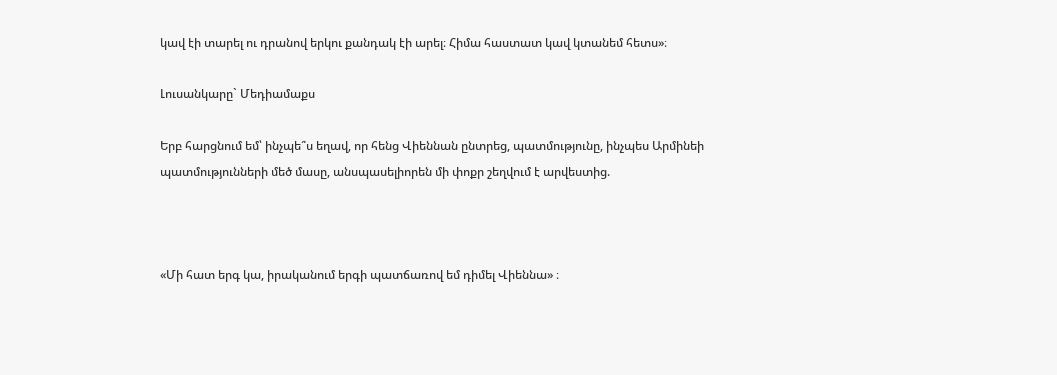կավ էի տարել ու դրանով երկու քանդակ էի արել։ Հիմա հաստատ կավ կտանեմ հետս»։

Լուսանկարը` Մեդիամաքս

Երբ հարցնում եմ՝ ինչպե՞ս եղավ, որ հենց Վիեննան ընտրեց, պատմությունը, ինչպես Արմինեի պատմությունների մեծ մասը, անսպասելիորեն մի փոքր շեղվում է արվեստից.



«Մի հատ երգ կա, իրականում երգի պատճառով եմ դիմել Վիեննա» ։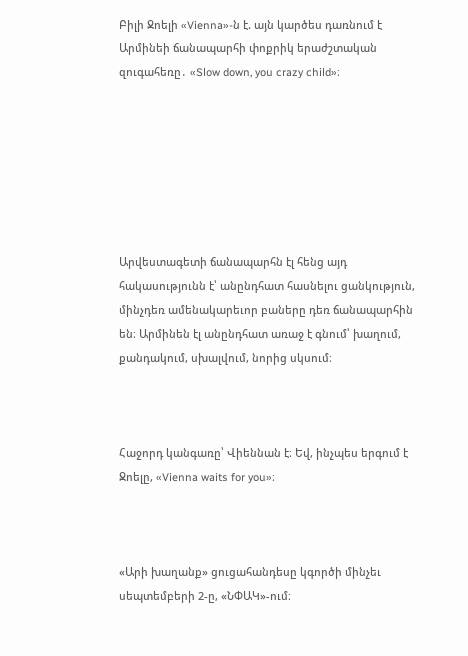Բիլի Ջոելի «Vienna»-ն է. այն կարծես դառնում է Արմինեի ճանապարհի փոքրիկ երաժշտական զուգահեռը․ «Slow down, you crazy child»։







Արվեստագետի ճանապարհն էլ հենց այդ հակասությունն է՝ անընդհատ հասնելու ցանկություն, մինչդեռ ամենակարեւոր բաները դեռ ճանապարհին են։ Արմինեն էլ անընդհատ առաջ է գնում՝ խաղում, քանդակում, սխալվում, նորից սկսում։



Հաջորդ կանգառը՝ Վիեննան է։ Եվ, ինչպես երգում է Ջոելը, «Vienna waits for you»։



«Արի խաղանք» ցուցահանդեսը կգործի մինչեւ սեպտեմբերի 2-ը, «ՆՓԱԿ»-ում։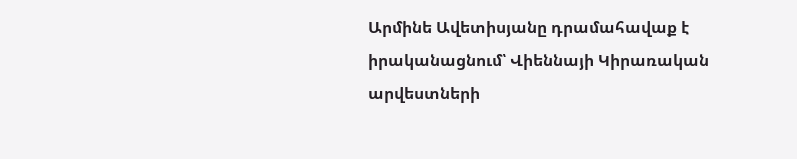Արմինե Ավետիսյանը դրամահավաք է իրականացնում՝ Վիեննայի Կիրառական արվեստների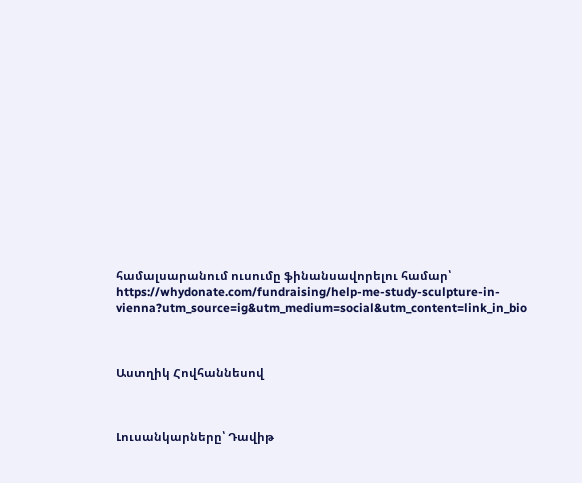համալսարանում ուսումը ֆինանսավորելու համար՝ https://whydonate.com/fundraising/help-me-study-sculpture-in-vienna?utm_source=ig&utm_medium=social&utm_content=link_in_bio



Աստղիկ Հովհաննեսով



Լուսանկարները՝ Դավիթ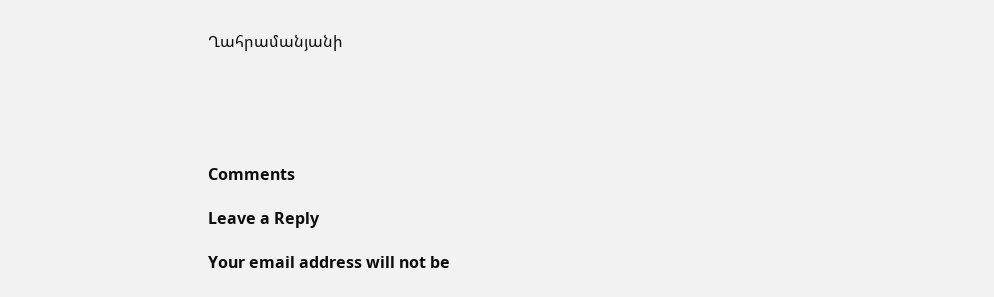Ղահրամանյանի





Comments

Leave a Reply

Your email address will not be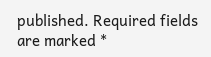published. Required fields are marked *